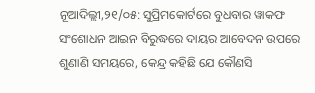ନୂଆଦିଲ୍ଲୀ,୨୧/୦୫: ସୁପ୍ରିମକୋର୍ଟରେ ବୁଧବାର ୱାକଫ ସଂଶୋଧନ ଆଇନ ବିରୁଦ୍ଧରେ ଦାୟର ଆବେଦନ ଉପରେ ଶୁଣାଣି ସମୟରେ, କେନ୍ଦ୍ର କହିଛି ଯେ କୌଣସି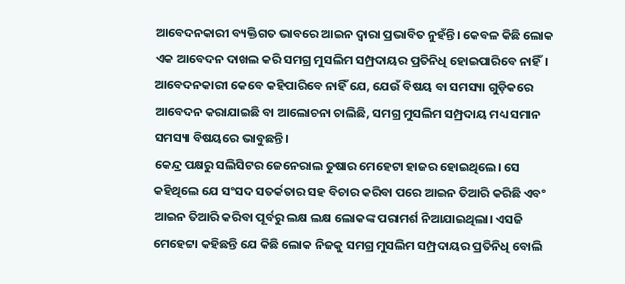ଆବେଦନକାରୀ ବ୍ୟକ୍ତିଗତ ଭାବରେ ଆଇନ ଦ୍ୱାରା ପ୍ରଭାବିତ ନୁହଁନ୍ତି। କେବଳ କିଛି ଲୋକ ଏକ ଆବେଦନ ଦାଖଲ କରି ସମଗ୍ର ମୁସଲିମ ସମ୍ପ୍ରଦାୟର ପ୍ରତିନିଧି ହୋଇପାରିବେ ନାହିଁ। ଆବେଦନକାରୀ କେବେ କହିପାରିବେ ନାହିଁ ଯେ, ଯେଉଁ ବିଷୟ ବା ସମସ୍ୟା ଗୁଡ଼ିକରେ ଆବେଦନ କରାଯାଇଛି ବା ଆଲୋଚନା ଚାଲିଛି, ସମଗ୍ର ମୁସଲିମ ସମ୍ପ୍ରଦାୟ ମଧ୍ୟ ସମାନ ସମସ୍ୟା ବିଷୟରେ ଭାବୁଛନ୍ତି।
କେନ୍ଦ୍ର ପକ୍ଷରୁ ସଲିସିଟର ଜେନେରାଲ ତୁଷାର ମେହେଟା ହାଜର ହୋଇଥିଲେ। ସେ କହିଥିଲେ ଯେ ସଂସଦ ସତର୍କତାର ସହ ବିଚାର କରିବା ପରେ ଆଇନ ତିଆରି କରିଛି ଏବଂ ଆଇନ ତିଆରି କରିବା ପୂର୍ବରୁ ଲକ୍ଷ ଲକ୍ଷ ଲୋକଙ୍କ ପରାମର୍ଶ ନିଆଯାଇଥିଲା। ଏସଜି ମେହେଟ୍ଟା କହିଛନ୍ତି ଯେ କିଛି ଲୋକ ନିଜକୁ ସମଗ୍ର ମୁସଲିମ ସମ୍ପ୍ରଦାୟର ପ୍ରତିନିଧି ବୋଲି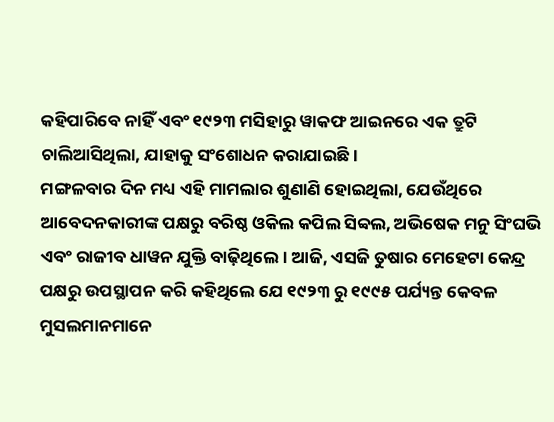କହିପାରିବେ ନାହିଁ ଏବଂ ୧୯୨୩ ମସିହାରୁ ୱାକଫ ଆଇନରେ ଏକ ତ୍ରୁଟି ଚାଲିଆସିଥିଲା, ଯାହାକୁ ସଂଶୋଧନ କରାଯାଇଛି।
ମଙ୍ଗଳବାର ଦିନ ମଧ୍ୟ ଏହି ମାମଲାର ଶୁଣାଣି ହୋଇଥିଲା, ଯେଉଁଥିରେ ଆବେଦନକାରୀଙ୍କ ପକ୍ଷରୁ ବରିଷ୍ଠ ଓକିଲ କପିଲ ସିବ୍ବଲ, ଅଭିଷେକ ମନୁ ସିଂଘଭି ଏବଂ ରାଜୀବ ଧାୱନ ଯୁକ୍ତି ବାଢ଼ିଥିଲେ। ଆଜି, ଏସଜି ତୁଷାର ମେହେଟା କେନ୍ଦ୍ର ପକ୍ଷରୁ ଉପସ୍ଥାପନ କରି କହିଥିଲେ ଯେ ୧୯୨୩ ରୁ ୧୯୯୫ ପର୍ଯ୍ୟନ୍ତ କେବଳ ମୁସଲମାନମାନେ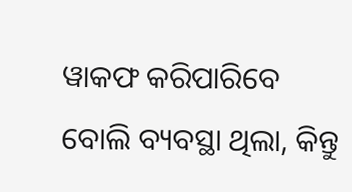ୱାକଫ କରିପାରିବେ ବୋଲି ବ୍ୟବସ୍ଥା ଥିଲା, କିନ୍ତୁ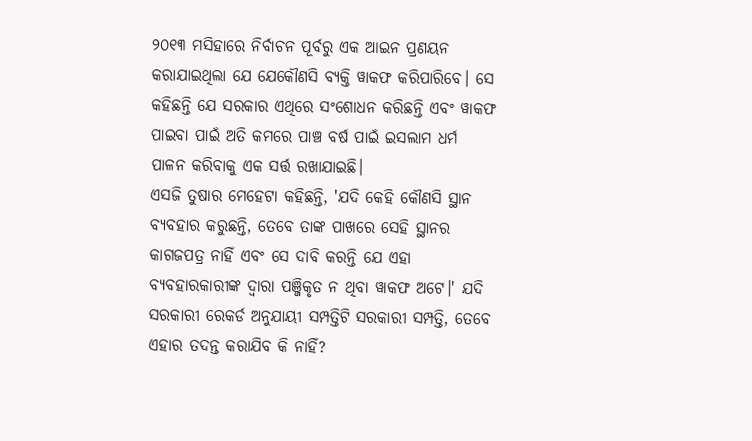୨୦୧୩ ମସିହାରେ ନିର୍ବାଚନ ପୂର୍ବରୁ ଏକ ଆଇନ ପ୍ରଣୟନ କରାଯାଇଥିଲା ଯେ ଯେକୌଣସି ବ୍ୟକ୍ତି ୱାକଫ କରିପାରିବେ। ସେ କହିଛନ୍ତି ଯେ ସରକାର ଏଥିରେ ସଂଶୋଧନ କରିଛନ୍ତି ଏବଂ ୱାକଫ ପାଇବା ପାଇଁ ଅତି କମରେ ପାଞ୍ଚ ବର୍ଷ ପାଇଁ ଇସଲାମ ଧର୍ମ ପାଳନ କରିବାକୁ ଏକ ସର୍ତ୍ତ ରଖାଯାଇଛି।
ଏସଜି ତୁଷାର ମେହେଟା କହିଛନ୍ତି, 'ଯଦି କେହି କୌଣସି ସ୍ଥାନ ବ୍ୟବହାର କରୁଛନ୍ତି, ତେବେ ତାଙ୍କ ପାଖରେ ସେହି ସ୍ଥାନର କାଗଜପତ୍ର ନାହିଁ ଏବଂ ସେ ଦାବି କରନ୍ତି ଯେ ଏହା ବ୍ୟବହାରକାରୀଙ୍କ ଦ୍ୱାରା ପଞ୍ଜିକୃତ ନ ଥିବା ୱାକଫ ଅଟେ।' ଯଦି ସରକାରୀ ରେକର୍ଡ ଅନୁଯାୟୀ ସମ୍ପତ୍ତିଟି ସରକାରୀ ସମ୍ପତ୍ତି, ତେବେ ଏହାର ତଦନ୍ତ କରାଯିବ କି ନାହିଁ?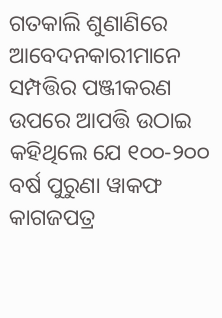ଗତକାଲି ଶୁଣାଣିରେ ଆବେଦନକାରୀମାନେ ସମ୍ପତ୍ତିର ପଞ୍ଜୀକରଣ ଉପରେ ଆପତ୍ତି ଉଠାଇ କହିଥିଲେ ଯେ ୧୦୦-୨୦୦ ବର୍ଷ ପୁରୁଣା ୱାକଫ କାଗଜପତ୍ର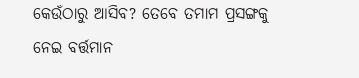କେଉଁଠାରୁ ଆସିବ? ତେବେ ତମାମ ପ୍ରସଙ୍ଗକୁ ନେଇ ବର୍ତ୍ତମାନ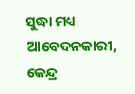ସୁଦ୍ଧା ମଧ୍ୟ ଆବେଦନକାରୀ, କେନ୍ଦ୍ର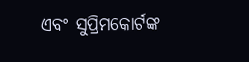ଏବଂ ସୁପ୍ରିମକୋର୍ଟଙ୍କ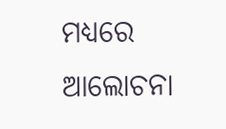ମଧ୍ୟରେ ଆଲୋଚନା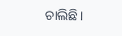ଚାଲିଛି।